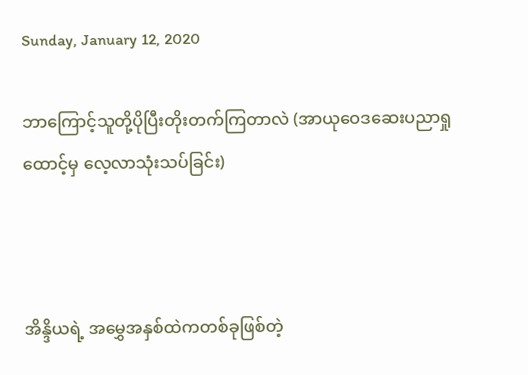Sunday, January 12, 2020

ဘာကြောင့်သူတို့ပိုပြီးတိုးတက်ကြတာလဲ (အာယုဝေဒဆေးပညာရှုထောင့်မှ လေ့လာသုံးသပ်ခြင်း)



အိန္ဒိယရဲ့ အမွှေအနှစ်ထဲကတစ်ခုဖြစ်တဲ့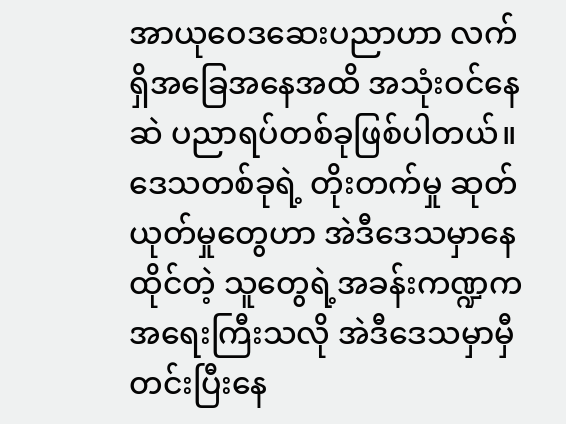အာယုဝေဒဆေးပညာဟာ လက်ရှိအခြေအနေအထိ အသုံးဝင်နေဆဲ ပညာရပ်တစ်ခုဖြစ်ပါတယ်။ ဒေသတစ်ခုရဲ့ တိုးတက်မှု ဆုတ်ယုတ်မှုတွေဟာ အဲဒီဒေသမှာနေထိုင်တဲ့ သူတွေရဲ့အခန်းကဏ္ဍကအရေးကြီးသလို အဲဒီဒေသမှာမှီတင်းပြီးနေ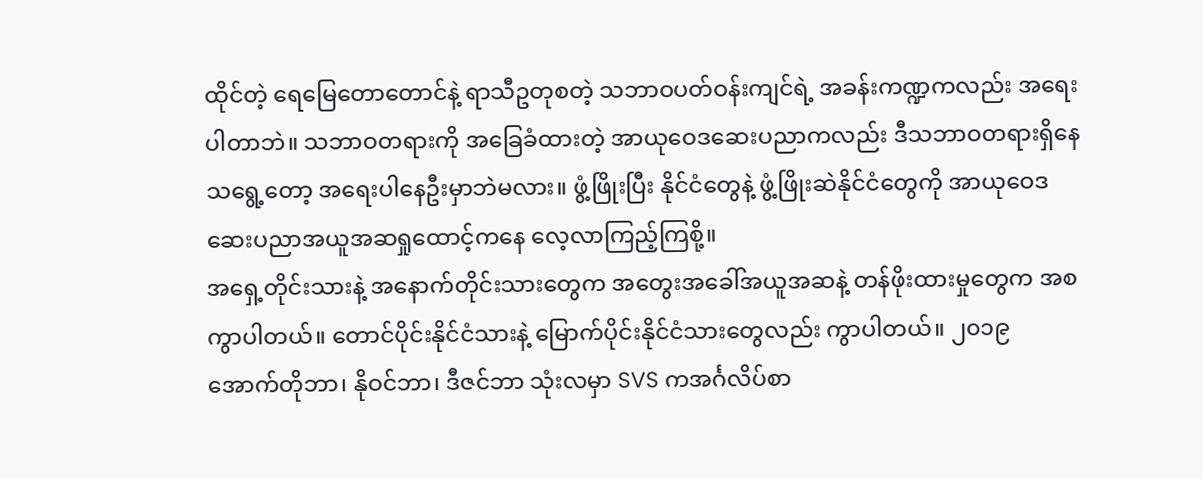ထိုင်တဲ့ ရေမြေတောတောင်နဲ့ ရာသီဥတုစတဲ့ သဘာဝပတ်ဝန်းကျင်ရဲ့ အခန်းကဏ္ဍကလည်း အရေးပါတာဘဲ။ သဘာဝတရားကို အခြေခံထားတဲ့ အာယုဝေဒဆေးပညာကလည်း ဒီသဘာဝတရားရှိနေသရွေ့တော့ အရေးပါနေဦးမှာဘဲမလား။ ဖွံ့ဖြိုးပြီး နိုင်ငံတွေနဲ့ ဖွံ့ဖြိုးဆဲနိုင်ငံတွေကို အာယုဝေဒဆေးပညာအယူအဆရှုထောင့်ကနေ လေ့လာကြည့်ကြစို့။
အရှေ့တိုင်းသားနဲ့ အနောက်တိုင်းသားတွေက အတွေးအခေါ်အယူအဆနဲ့ တန်ဖိုးထားမှုတွေက အစ ကွာပါတယ်။ တောင်ပိုင်းနိုင်ငံသားနဲ့ မြောက်ပိုင်းနိုင်ငံသားတွေလည်း ကွာပါတယ်။ ၂၀၁၉ အောက်တိုဘာ၊ နိုဝင်ဘာ၊ ဒီဇင်ဘာ သုံးလမှာ SVS ကအင်္ဂလိပ်စာ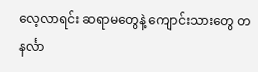လေ့လာရင်း ဆရာမတွေနဲ့ ကျောင်းသားတွေ တနင်္လာ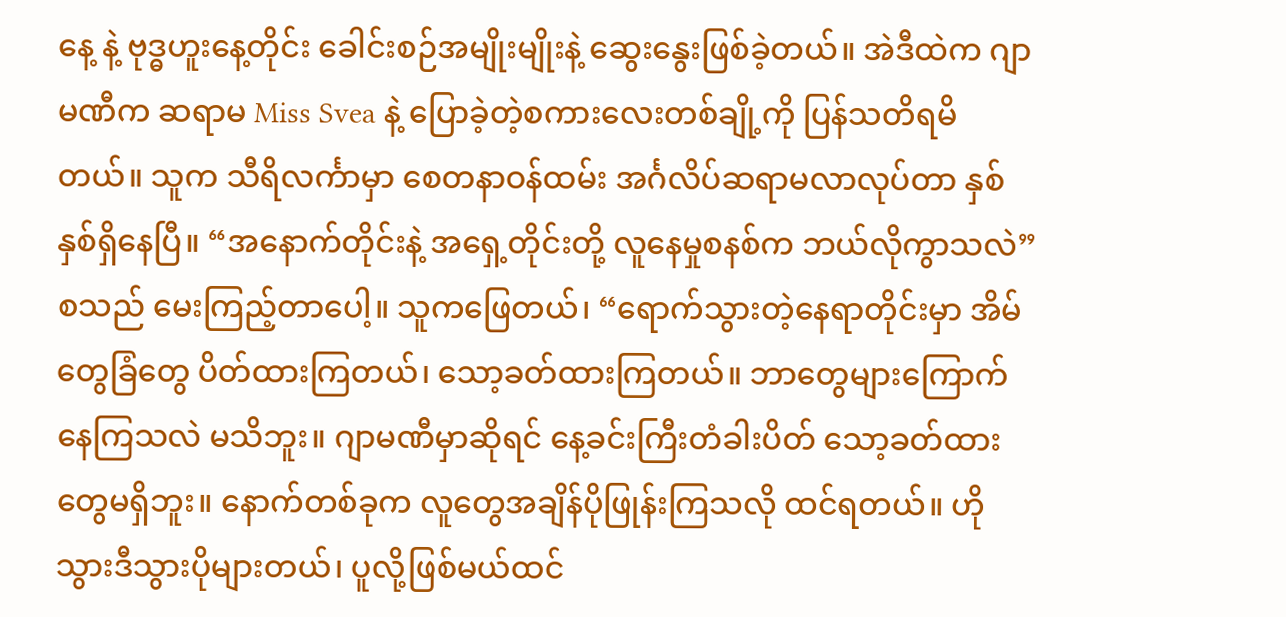နေ့ နဲ့ ဗုဒ္ဓဟူးနေ့တိုင်း ခေါင်းစဉ်အမျိုးမျိုးနဲ့ ဆွေးနွေးဖြစ်ခဲ့တယ်။ အဲဒီထဲက ဂျာမဏီက ဆရာမ Miss Svea နဲ့ ပြောခဲ့တဲ့စကားလေးတစ်ချို့ကို ပြန်သတိရမိတယ်။ သူက သီရိလင်္ကာမှာ စေတနာဝန်ထမ်း အင်္ဂလိပ်ဆရာမလာလုပ်တာ နှစ်နှစ်ရှိနေပြီ။ “အနောက်တိုင်းနဲ့ အရှေ့တိုင်းတို့ လူနေမှုစနစ်က ဘယ်လိုကွာသလဲ” စသည် မေးကြည့်တာပေါ့။ သူကဖြေတယ်၊ “ရောက်သွားတဲ့နေရာတိုင်းမှာ အိမ်တွေခြံတွေ ပိတ်ထားကြတယ်၊ သော့ခတ်ထားကြတယ်။ ဘာတွေများကြောက်နေကြသလဲ မသိဘူး။ ဂျာမဏီမှာဆိုရင် နေ့ခင်းကြီးတံခါးပိတ် သော့ခတ်ထားတွေမရှိဘူး။ နောက်တစ်ခုက လူတွေအချိန်ပိုဖြုန်းကြသလို ထင်ရတယ်။ ဟိုသွားဒီသွားပိုများတယ်၊ ပူလို့ဖြစ်မယ်ထင်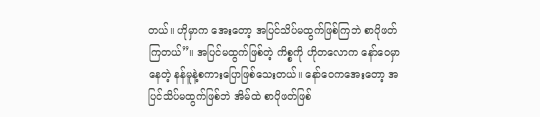တယ်။ ဟိုမှာက အေးတော့ အပြင်သိပ်မထွက်ဖြစ်ကြဘဲ စာပိုဖတ်ကြတယ်”။ အပြင်မထွက်ဖြစ်တဲ့ ကိစ္စကို ဟိုတလောက နော်ဝေမှာနေတဲ့ နန်မူနဲ့စကားပြောဖြစ်သေးတယ်။ နော်ဝေကအေးတော့ အပြင်သိပ်မထွက်ဖြစ်ဘဲ အိမ်ထဲ စာပိုဖတ်ဖြစ်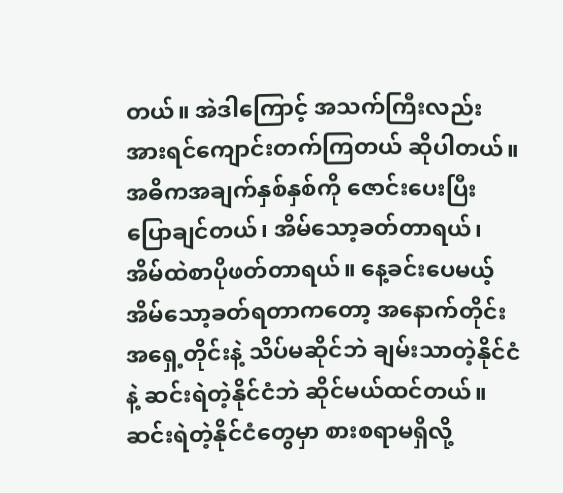တယ်။ အဲဒါကြောင့် အသက်ကြီးလည်း အားရင်ကျောင်းတက်ကြတယ် ဆိုပါတယ်။
အဓိကအချက်နှစ်နှစ်ကို ဇောင်းပေးပြီးပြောချင်တယ်၊ အိမ်သော့ခတ်တာရယ်၊ အိမ်ထဲစာပိုဖတ်တာရယ်။ နေ့ခင်းပေမယ့် အိမ်သော့ခတ်ရတာကတော့ အနောက်တိုင်း အရှေ့တိုင်းနဲ့ သိပ်မဆိုင်ဘဲ ချမ်းသာတဲ့နိုင်ငံနဲ့ ဆင်းရဲတဲ့နိုင်ငံဘဲ ဆိုင်မယ်ထင်တယ်။ ဆင်းရဲတဲ့နိုင်ငံတွေမှာ စားစရာမရှိလို့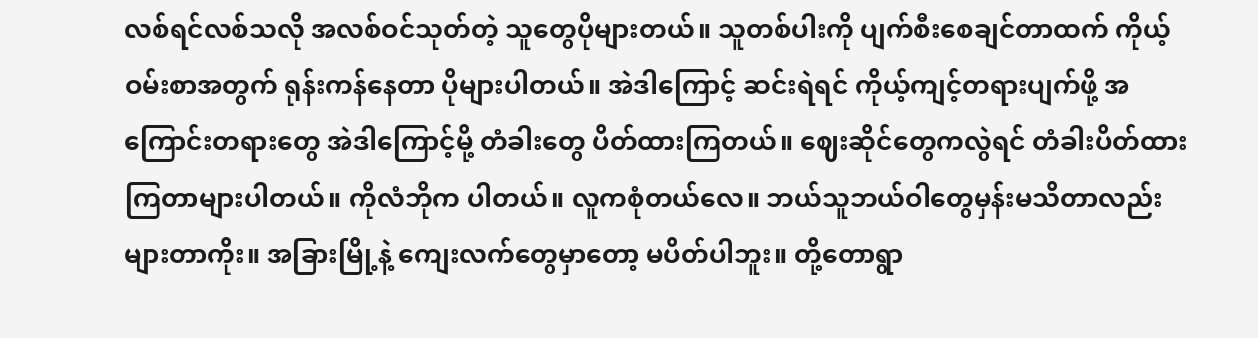လစ်ရင်လစ်သလို အလစ်ဝင်သုတ်တဲ့ သူတွေပိုများတယ်။ သူတစ်ပါးကို ပျက်စီးစေချင်တာထက် ကိုယ့်ဝမ်းစာအတွက် ရုန်းကန်နေတာ ပိုများပါတယ်။ အဲဒါကြောင့် ဆင်းရဲရင် ကိုယ့်ကျင့်တရားပျက်ဖို့ အကြောင်းတရားတွေ အဲဒါကြောင့်မို့ တံခါးတွေ ပိတ်ထားကြတယ်။ ဈေးဆိုင်တွေကလွဲရင် တံခါးပိတ်ထားကြတာများပါတယ်။ ကိုလံဘိုက ပါတယ်။ လူကစုံတယ်လေ။ ဘယ်သူဘယ်ဝါတွေမှန်းမသိတာလည်း များတာကိုး။ အခြားမြို့နဲ့ ကျေးလက်တွေမှာတော့ မပိတ်ပါဘူး။ တို့တောရွာ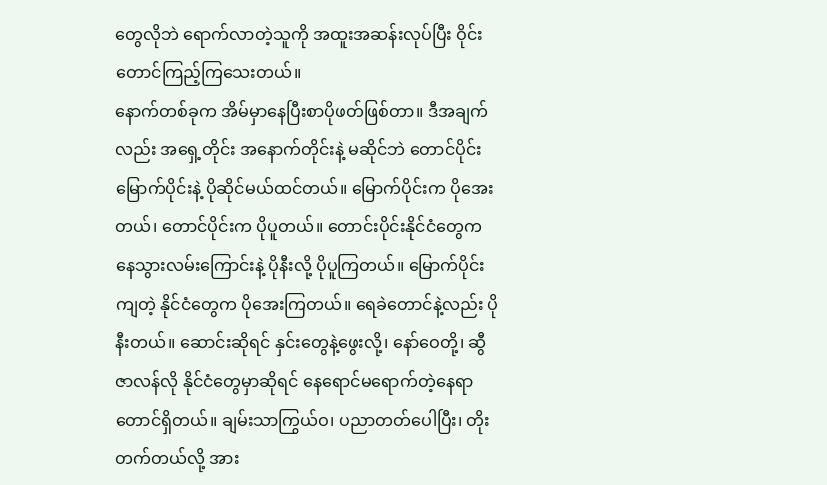တွေလိုဘဲ ရောက်လာတဲ့သူကို အထူးအဆန်းလုပ်ပြီး ဝိုင်းတောင်ကြည့်ကြသေးတယ်။
နောက်တစ်ခုက အိမ်မှာနေပြီးစာပိုဖတ်ဖြစ်တာ။ ဒီအချက်လည်း အရှေ့တိုင်း အနောက်တိုင်းနဲ့ မဆိုင်ဘဲ တောင်ပိုင်း မြောက်ပိုင်းနဲ့ ပိုဆိုင်မယ်ထင်တယ်။ မြောက်ပိုင်းက ပိုအေးတယ်၊ တောင်ပိုင်းက ပိုပူတယ်။ တောင်းပိုင်းနိုင်ငံတွေက နေသွားလမ်းကြောင်းနဲ့ ပိုနီးလို့ ပိုပူကြတယ်။ မြောက်ပိုင်းကျတဲ့ နိုင်ငံတွေက ပိုအေးကြတယ်။ ရေခဲတောင်နဲ့လည်း ပိုနီးတယ်။ ဆောင်းဆိုရင် နှင်းတွေနဲ့ဖွေးလို့၊ နော်ဝေတို့၊ ဆွီဇာလန်လို နိုင်ငံတွေမှာဆိုရင် နေရောင်မရောက်တဲ့နေရာတောင်ရှိတယ်။ ချမ်းသာကြွယ်ဝ၊ ပညာတတ်ပေါပြီး၊ တိုးတက်တယ်လို့ အား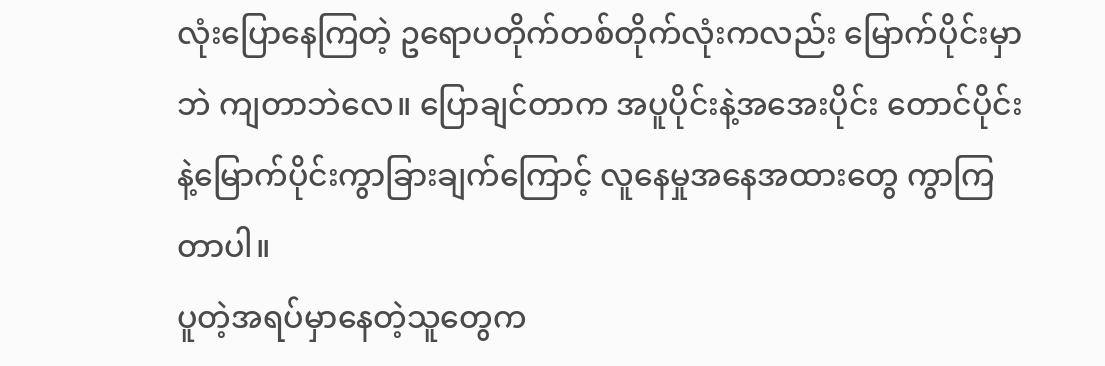လုံးပြောနေကြတဲ့ ဥရောပတိုက်တစ်တိုက်လုံးကလည်း မြောက်ပိုင်းမှာဘဲ ကျတာဘဲလေ။ ပြောချင်တာက အပူပိုင်းနဲ့အအေးပိုင်း တောင်ပိုင်းနဲ့မြောက်ပိုင်းကွာခြားချက်ကြောင့် လူနေမှုအနေအထားတွေ ကွာကြတာပါ။
ပူတဲ့အရပ်မှာနေတဲ့သူတွေက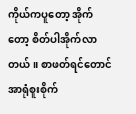ကိုယ်ကပူတော့ အိုက်တော့ စိတ်ပါအိုက်လာတယ်။ စာဖတ်ရင်တောင် အာရုံစူးစိုက်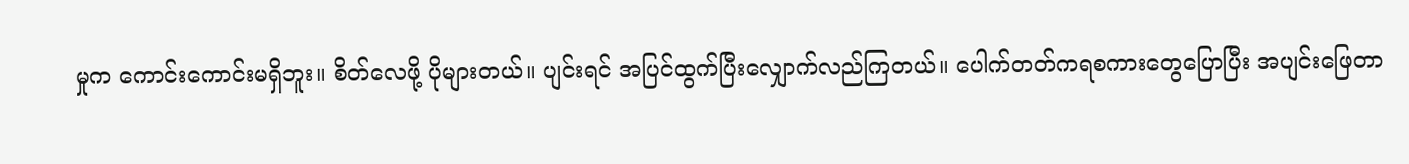မှုက ကောင်းကောင်းမရှိဘူး။ စိတ်လေဖို့ ပိုများတယ်။ ပျင်းရင် အပြင်ထွက်ပြီးလျှောက်လည်ကြတယ်။ ပေါက်တတ်ကရစကားတွေပြောပြီး အပျင်းဖြေတာ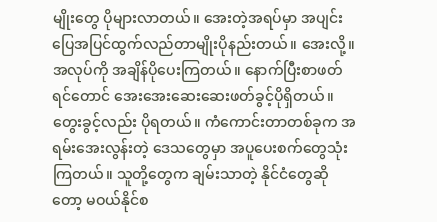မျိုးတွေ ပိုများလာတယ်။ အေးတဲ့အရပ်မှာ အပျင်းပြေအပြင်ထွက်လည်တာမျိုးပိုနည်းတယ်။ အေးလို့။ အလုပ်ကို အချိန်ပိုပေးကြတယ်။ နောက်ပြီးစာဖတ်ရင်တောင် အေးအေးဆေးဆေးဖတ်ခွင့်ပိုရှိတယ်။ တွေးခွင့်လည်း ပိုရတယ်။ ကံကောင်းတာတစ်ခုက အရမ်းအေးလွန်းတဲ့ ဒေသတွေမှာ အပူပေးစက်တွေသုံးကြတယ်။ သူတို့တွေက ချမ်းသာတဲ့ နိုင်ငံတွေဆိုတော့ မဝယ်နိုင်စ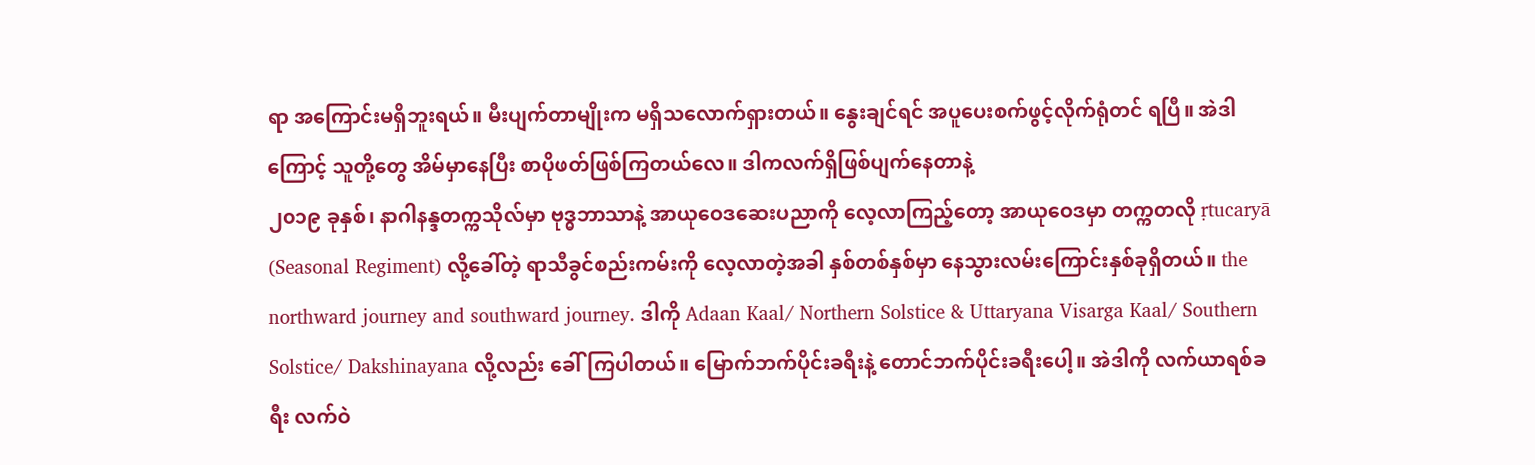ရာ အကြောင်းမရှိဘူးရယ်။ မီးပျက်တာမျိုးက မရှိသလောက်ရှားတယ်။ နွေးချင်ရင် အပူပေးစက်ဖွင့်လိုက်ရုံတင် ရပြီ။ အဲဒါကြောင့် သူတို့တွေ အိမ်မှာနေပြီး စာပိုဖတ်ဖြစ်ကြတယ်လေ။ ဒါကလက်ရှိဖြစ်ပျက်နေတာနဲ့
၂၀၁၉ ခုနှစ်၊ နာဂါနန္ဒတက္ကသိုလ်မှာ ဗုဒ္ဓဘာသာနဲ့ အာယုဝေဒဆေးပညာကို လေ့လာကြည့်တော့ အာယုဝေဒမှာ တက္ကတလို ṛtucaryā (Seasonal Regiment) လို့ခေါ်တဲ့ ရာသီခွင်စည်းကမ်းကို လေ့လာတဲ့အခါ နှစ်တစ်နှစ်မှာ နေသွားလမ်းကြောင်းနှစ်ခုရှိတယ်။ the northward journey and southward journey. ဒါကို Adaan Kaal/ Northern Solstice & Uttaryana Visarga Kaal/ Southern Solstice/ Dakshinayana လို့လည်း ခေါ်ကြပါတယ်။ မြောက်ဘက်ပိုင်းခရီးနဲ့ တောင်ဘက်ပိုင်းခရီးပေါ့။ အဲဒါကို လက်ယာရစ်ခရီး လက်ဝဲ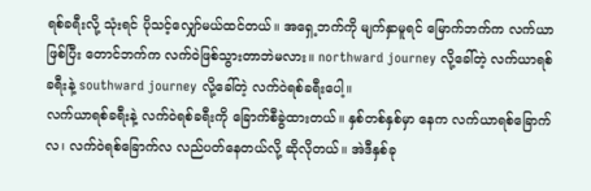ရစ်ခရီးလို့ သုံးရင် ပိုသင့်လျှော်မယ်ထင်တယ်။ အရှေ့ဘက်ကို မျက်နှာမူရင် မြောက်ဘက်က လက်ယာဖြစ်ပြီး တောင်ဘက်က လက်ဝဲဖြစ်သွားတာဘဲမလား။ northward journey လို့ခေါ်တဲ့ လက်ယာရစ်ခရီးနဲ့ southward journey လို့ခေါ်တဲ့ လက်ဝဲရစ်ခရီးပေါ့။
လက်ယာရစ်ခရီးနဲ့ လက်ဝဲရစ်ခရီးကို ခြောက်စီခွဲထားတယ်။ နှစ်တစ်နှစ်မှာ နေက လက်ယာရစ်ခြောက်လ၊ လက်ဝဲရစ်ခြောက်လ လည်ပတ်နေတယ်လို့ ဆိုလိုတယ်။ အဲဒီနှစ်ခု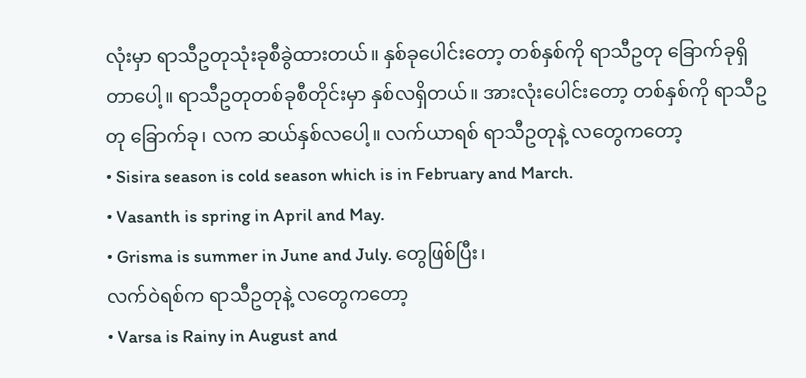လုံးမှာ ရာသီဥတုသုံးခုစီခွဲထားတယ်။ နှစ်ခုပေါင်းတော့ တစ်နှစ်ကို ရာသီဥတု ခြောက်ခုရှိတာပေါ့။ ရာသီဥတုတစ်ခုစီတိုင်းမှာ နှစ်လရှိတယ်။ အားလုံးပေါင်းတော့ တစ်နှစ်ကို ရာသီဥတု ခြောက်ခု၊ လက ဆယ်နှစ်လပေါ့။ လက်ယာရစ် ရာသီဥတုနဲ့ လတွေကတော့
• Sisira season is cold season which is in February and March.
• Vasanth is spring in April and May.
• Grisma is summer in June and July. တွေဖြစ်ပြီး၊
လက်ဝဲရစ်က ရာသီဥတုနဲ့ လတွေကတော့
• Varsa is Rainy in August and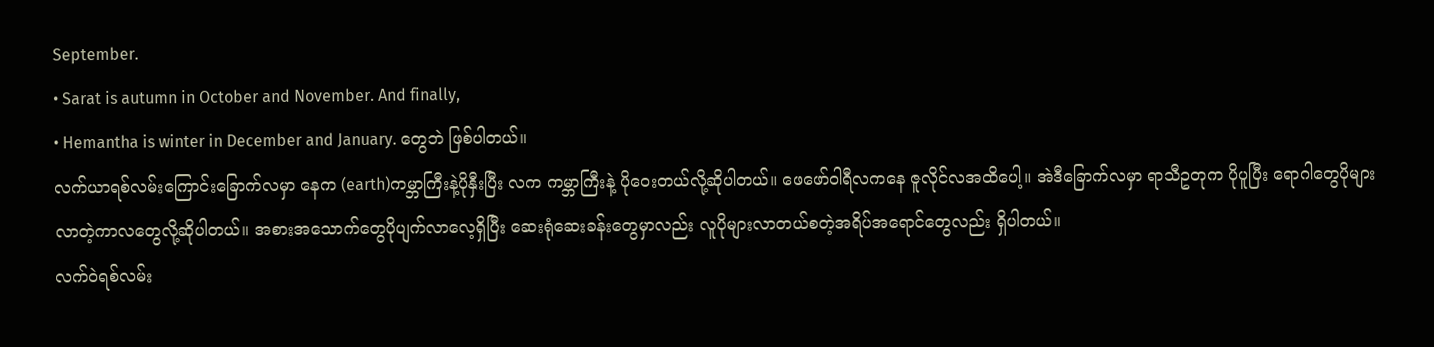September.
• Sarat is autumn in October and November. And finally,
• Hemantha is winter in December and January. တွေဘဲ ဖြစ်ပါတယ်။
လက်ယာရစ်လမ်းကြောင်းခြောက်လမှာ နေက (earth)ကမ္ဘာကြီးနဲ့ပိုနှီးပြီး လက ကမ္ဘာကြီးနဲ့ ပိုဝေးတယ်လို့ဆိုပါတယ်။ ဖေဖော်ဝါရီလကနေ ဇူလိုင်လအထိပေါ့။ အဲဒီခြောက်လမှာ ရာသီဥတုက ပိုပူပြီး ရောဂါတွေပိုများလာတဲ့ကာလတွေလို့ဆိုပါတယ်။ အစားအသောက်တွေပိုပျက်လာလေ့ရှိပြီး ဆေးရုံဆေးခန်းတွေမှာလည်း လူပိုများလာတယ်စတဲ့အရိပ်အရောင်တွေလည်း ရှိပါတယ်။
လက်ဝဲရစ်လမ်း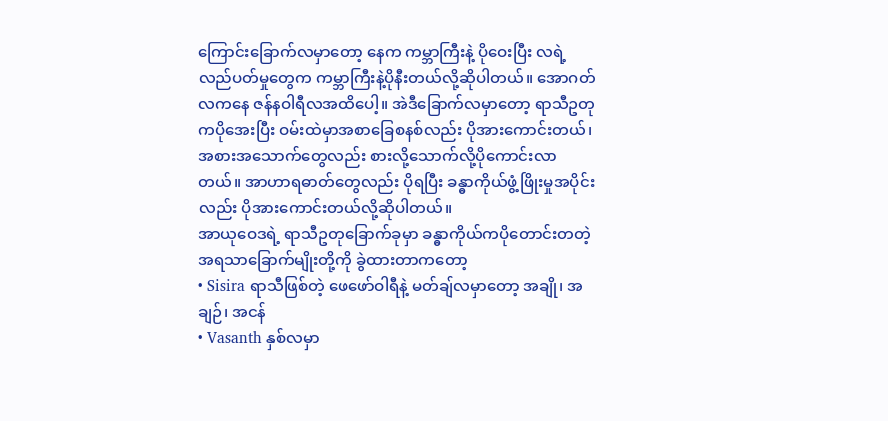ကြောင်းခြောက်လမှာတော့ နေက ကမ္ဘာကြီးနဲ့ ပိုဝေးပြီး လရဲ့လည်ပတ်မှုတွေက ကမ္ဘာကြီးနဲ့ပိုနီးတယ်လို့ဆိုပါတယ်။ အောဂတ်လကနေ ဇန်နဝါရီလအထိပေါ့။ အဲဒီခြောက်လမှာတော့ ရာသီဥတုကပိုအေးပြီး ဝမ်းထဲမှာအစာခြေစနစ်လည်း ပိုအားကောင်းတယ်၊ အစားအသောက်တွေလည်း စားလို့သောက်လို့ပိုကောင်းလာတယ်။ အာဟာရဓာတ်တွေလည်း ပိုရပြီး ခန္ဓာကိုယ်ဖွံ့ဖြိုးမှုအပိုင်းလည်း ပိုအားကောင်းတယ်လို့ဆိုပါတယ်။
အာယုဝေဒရဲ့ ရာသီဥတုခြောက်ခုမှာ ခန္ဓာကိုယ်ကပိုတောင်းတတဲ့ အရသာခြောက်မျိုးတို့ကို ခွဲထားတာကတော့
• Sisira ရာသီဖြစ်တဲ့ ဖေဖော်ဝါရီနဲ့ မတ်ချ်လမှာတော့ အချို၊ အချဉ်၊ အငန်
• Vasanth နှစ်လမှာ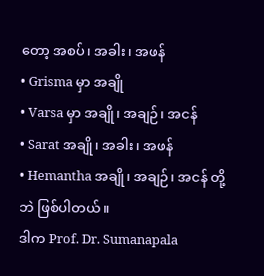တော့ အစပ်၊ အခါး၊ အဖန်
• Grisma မှာ အချို
• Varsa မှာ အချို၊ အချဉ်၊ အငန်
• Sarat အချို၊ အခါး၊ အဖန်
• Hemantha အချို၊ အချဉ်၊ အငန် တို့ဘဲ ဖြစ်ပါတယ်။
ဒါက Prof. Dr. Sumanapala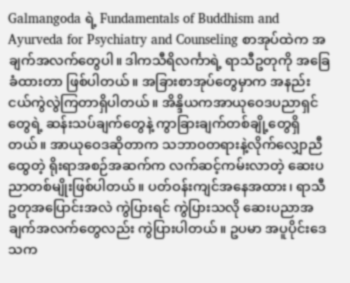Galmangoda ရဲ့ Fundamentals of Buddhism and Ayurveda for Psychiatry and Counseling စာအုပ်ထဲက အချက်အလက်တွေပါ။ ဒါကသီရိလင်္ကာရဲ့ ရာသီဥတုကို အခြေခံထားတာ ဖြစ်ပါတယ်။ အခြားစာအုပ်တွေမှာက အနည်းငယ်ကွဲလွဲကြတာရှိပါတယ်။ အိန္ဒိယကအာယုဝေဒပညာရှင်တွေရဲ့ ဆန်းသပ်ချက်တွေနဲ့ ကွာခြားချက်တစ်ချို့တွေရှိတယ်။ အာယုဝေဒဆိုတာက သဘာဝတရားနဲ့လိုက်လျှောညီထွေတဲ့ ရိုးရာအစဉ်အဆက်က လက်ဆင့်ကမ်းလာတဲ့ ဆေးပညာတစ်မျိုးဖြစ်ပါတယ်။ ပတ်ဝန်းကျင်အနေအထား၊ ရာသီဥတုအပြောင်းအလဲ ကွဲပြားရင် ကွဲပြားသလို ဆေးပညာအချက်အလက်တွေလည်း ကွဲပြားပါတယ်။ ဥပမာ အပူပိုင်းဒေသက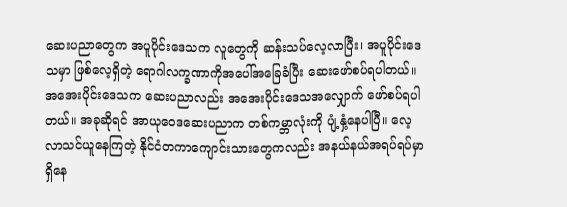ဆေးပညာတွေက အပူပိုင်းဒေသက လူတွေကို ဆန်းသပ်လေ့လာပြီး၊ အပူပိုင်းဒေသမှာ ဖြစ်လေ့ရှိတဲ့ ရောဂါလက္ခဏာကိုအပေါ်အခြေခံပြီး ဆေးဖော်စပ်ရပါတယ်။ အအေးပိုင်းဒေသက ဆေးပညာလည်း အအေးပိုင်းဒေသအလျှောက် ဖော်စပ်ရပါတယ်။ အခုဆိုရင် အာယုဝေဒဆေးပညာက တစ်ကမ္ဘာလုံးကို ပျံ့နှံ့နေပါပြီ။ လေ့လာသင်ယူနေကြတဲ့ နိုင်ငံတကာကျောင်းသားတွေကလည်း အနယ်နယ်အရပ်ရပ်မှာ ရှိနေ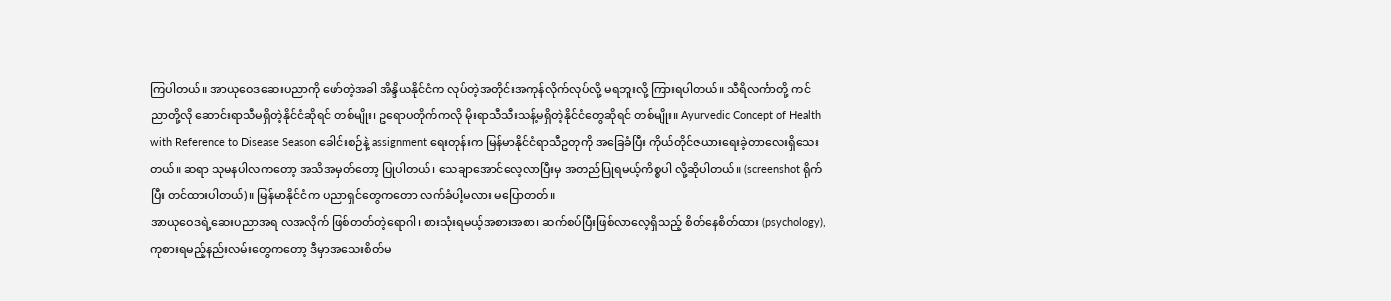ကြပါတယ်။ အာယုဝေဒဆေးပညာကို ဖော်တဲ့အခါ အိန္ဒိယနိုင်ငံက လုပ်တဲ့အတိုင်းအကုန်လိုက်လုပ်လို့ မရဘူးလို့ ကြားရပါတယ်။ သီရိလင်္ကာတို့ ကင်ညာတို့လို ဆောင်းရာသီမရှိတဲ့နိုင်ငံဆိုရင် တစ်မျိုး၊ ဥရောပတိုက်ကလို မိုးရာသီသီးသန့်မရှိတဲ့နိုင်ငံတွေဆိုရင် တစ်မျိုး။ Ayurvedic Concept of Health with Reference to Disease Season ခေါင်းစဉ်နဲ့ assignment ရေးတုန်းက မြန်မာနိုင်ငံရာသီဥတုကို အခြေခံပြီး ကိုယ်တိုင်ဇယားရေးခဲ့တာလေးရှိသေးတယ်။ ဆရာ သုမနပါလကတော့ အသိအမှတ်တော့ ပြုပါတယ်၊ သေချာအောင်လေ့လာပြီးမှ အတည်ပြုရမယ့်ကိစ္စပါ လို့ဆိုပါတယ်။ (screenshot ရိုက်ပြီး တင်ထားပါတယ်)။ မြန်မာနိုင်ငံက ပညာရှင်တွေကတော လက်ခံပါ့မလား မပြောတတ်။
အာယုဝေဒရဲ့ဆေးပညာအရ လအလိုက် ဖြစ်တတ်တဲ့ရောဂါ၊ စားသုံးရမယ့်အစားအစာ၊ ဆက်စပ်ပြီးဖြစ်လာလေ့ရှိသည့် စိတ်နေစိတ်ထား (psychology), ကုစားရမည့်နည်းလမ်းတွေကတော့ ဒီမှာအသေးစိတ်မ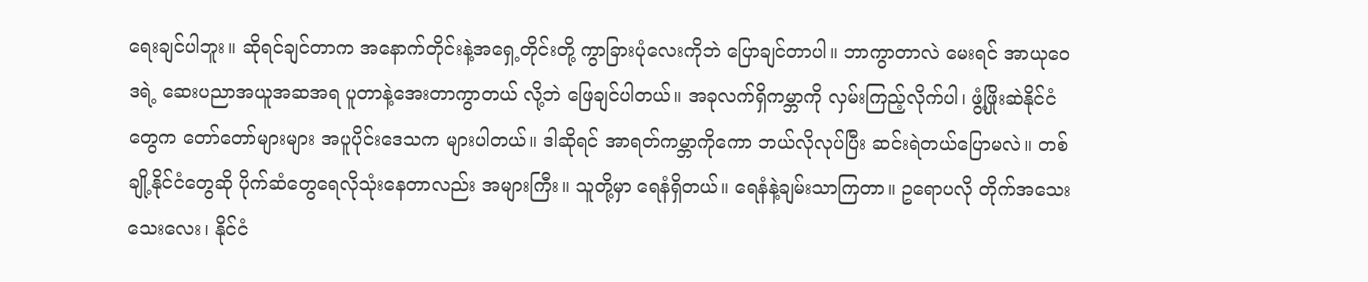ရေးချင်ပါဘူး။ ဆိုရင်ချင်တာက အနောက်တိုင်းနဲ့အရှေ့တိုင်းတို့ ကွာခြားပုံလေးကိုဘဲ ပြောချင်တာပါ။ ဘာကွာတာလဲ မေးရင် အာယုဝေဒရဲ့ ဆေးပညာအယူအဆအရ ပူတာနဲ့အေးတာကွာတယ် လို့ဘဲ ဖြေချင်ပါတယ်။ အခုလက်ရှိကမ္ဘာကို လှမ်းကြည့်လိုက်ပါ၊ ဖွံ့ဖြိုးဆဲနိုင်ငံတွေက တော်တော်များများ အပူပိုင်းဒေသက များပါတယ်။ ဒါဆိုရင် အာရတ်ကမ္ဘာကိုကော ဘယ်လိုလုပ်ပြီး ဆင်းရဲတယ်ပြောမလဲ။ တစ်ချို့နိုင်ငံတွေဆို ပိုက်ဆံတွေရေလိုသုံးနေတာလည်း အများကြီး။ သူတို့မှာ ရေနံရှိတယ်။ ရေနံနဲ့ချမ်းသာကြတာ။ ဥရောပလို တိုက်အသေးသေးလေး၊ နိုင်ငံ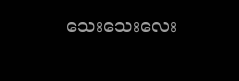သေးသေးလေး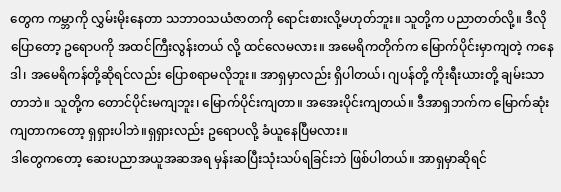တွေက ကမ္ဘာကို လွှမ်းမိုးနေတာ သဘာဝသယံဇာတကို ရောင်းစားလို့မဟုတ်ဘူး။ သူတို့က ပညာတတ်လို့။ ဒီလိုပြောတော့ ဥရောပကို အထင်ကြီးလွန်းတယ် လို့ ထင်လေမလား။ အမေရိကတိုက်က မြောက်ပိုင်းမှာကျတဲ့ ကနေဒါ၊ အမေရိကန်တို့ဆိုရင်လည်း ပြောစရာမလိုဘူး။ အာရှမှာလည်း ရှိပါတယ်၊ ဂျပန်တို့ ကိုးရီးယားတို့ ချမ်းသာတာဘဲ။ သူတို့က တောင်ပိုင်းမကျဘူး၊ မြောက်ပိုင်းကျတာ။ အအေးပိုင်းကျတယ်။ ဒီအာရှဘက်က မြောက်ဆုံးကျတာကတော့ ရှရှားပါဘဲ။ရှရှားလည်း ဥရောပလို့ ခံယူနေပြီမလား။
ဒါတွေကတော့ ဆေးပညာအယူအဆအရ မှန်းဆပြီးသုံးသပ်ရခြင်းဘဲ ဖြစ်ပါတယ်။ အာရှမှာဆိုရင်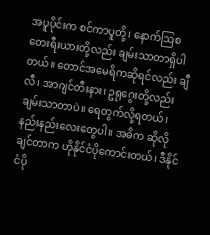အပူပိုင်းက စင်ကာပူတို့၊ နောက်ဩစတေးရီးယားတို့လည်း ချမ်းသာတာရှိပါတယ်။ တောင်အမေရိကဆိုရင်လည်း ချီလီ၊ အာဂျင်တီးနား၊ ဥရုဂွေးတို့လည်း ချမ်းသာတာပဲ။ ရေတွက်လို့ရတယ်၊ နည်းနည်းလေးတွေပါ။ အဓိက ဆိုလိုချင်တာက ဟိုနိုင်ငံပိုကောင်းတယ်၊ ဒီနိုင်ငံပို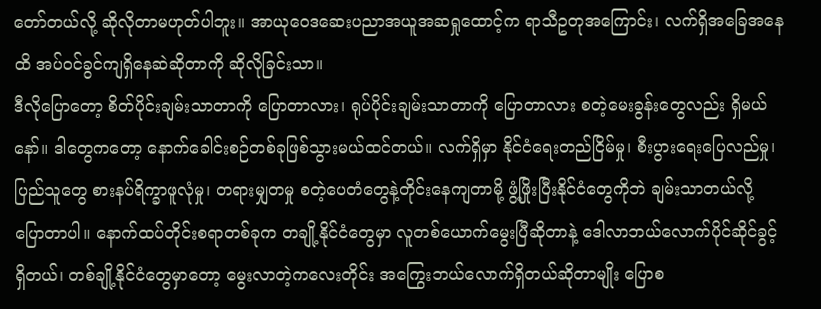တော်တယ်လို့ ဆိုလိုတာမဟုတ်ပါဘူး။ အာယုဝေဒဆေးပညာအယူအဆရှုထောင့်က ရာသီဥတုအကြောင်း၊ လက်ရှိအခြေအနေထိ အပ်ဝင်ခွင်ကျရှိနေဆဲဆိုတာကို ဆိုလိုခြင်းသာ။
ဒီလိုပြောတော့ စိတ်ပိုင်းချမ်းသာတာကို ပြောတာလား၊ ရုပ်ပိုင်းချမ်းသာတာကို ပြောတာလား စတဲ့မေးခွန်းတွေလည်း ရှိမယ်နော်။ ဒါတွေကတော့ နောက်ခေါင်းစဉ်တစ်ခုဖြစ်သွားမယ်ထင်တယ်။ လက်ရှိမှာ နိုင်ငံရေးတည်ငြိမ်မှု၊ စီးပွားရေးပြေလည်မှု၊ ပြည်သူတွေ စားနပ်ရိက္ခာဖူလုံမှု၊ တရားမျှတမှု စတဲ့ပေတံတွေနဲ့တိုင်းနေကျတာမို့ ဖွံ့ဖြိုးပြီးနိုင်ငံတွေကိုဘဲ ချမ်းသာတယ်လို့ ပြောတာပါ။ နောက်ထပ်တိုင်းစရာတစ်ခုက တချို့နိုင်ငံတွေမှာ လူတစ်ယောက်မွေးပြီဆိုတာနဲ့ ဒေါလာဘယ်လောက်ပိုင်ဆိုင်ခွင့်ရှိတယ်၊ တစ်ချို့နိုင်ငံတွေမှာတော့ မွေးလာတဲ့ကလေးတိုင်း အကြွေးဘယ်လောက်ရှိတယ်ဆိုတာမျိုး ပြောစ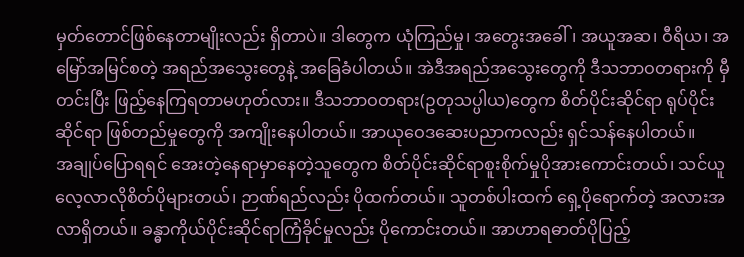မှတ်တောင်ဖြစ်နေတာမျိုးလည်း ရှိတာပဲ။ ဒါတွေက ယုံကြည်မှု၊ အတွေးအခေါ်၊ အယူအဆ၊ ဝီရိယ၊ အမြော်အမြင်စတဲ့ အရည်အသွေးတွေနဲ့ အခြေခံပါတယ်။ အဲဒီအရည်အသွေးတွေကို ဒီသဘာဝတရားကို မှီတင်းပြီး ဖြည့်နေကြရတာမဟုတ်လား။ ဒီသဘာဝတရား(ဥတုသပ္ပါယ)တွေက စိတ်ပိုင်းဆိုင်ရာ ရုပ်ပိုင်းဆိုင်ရာ ဖြစ်တည်မှုတွေကို အကျိုးနေပါတယ်။ အာယုဝေဒဆေးပညာကလည်း ရှင်သန်နေပါတယ်။
အချုပ်ပြောရရင် အေးတဲ့နေရာမှာနေတဲ့သူတွေက စိတ်ပိုင်းဆိုင်ရာစူးစိုက်မှုပိုအားကောင်းတယ်၊ သင်ယူလေ့လာလိုစိတ်ပိုများတယ်၊ ဉာဏ်ရည်လည်း ပိုထက်တယ်။ သူတစ်ပါးထက် ရှေ့ပိုရောက်တဲ့ အလားအလာရှိတယ်။ ခန္ဓာကိုယ်ပိုင်းဆိုင်ရာကြံခိုင်မှုလည်း ပိုကောင်းတယ်။ အာဟာရဓာတ်ပိုပြည့်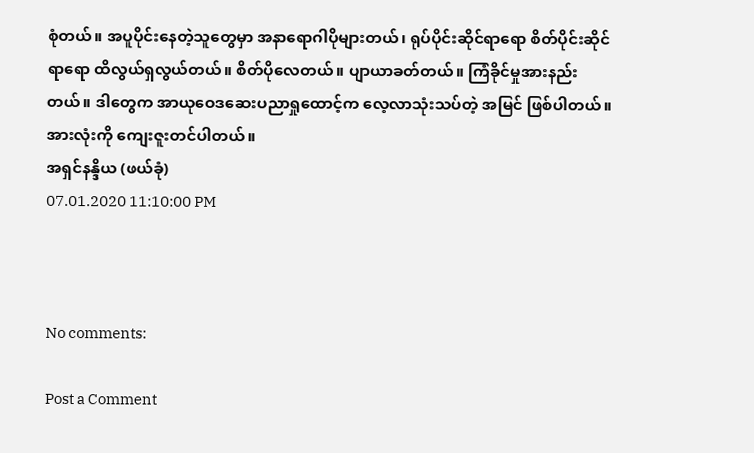စုံတယ်။ အပူပိုင်းနေတဲ့သူတွေမှာ အနာရောဂါပိုများတယ်၊ ရုပ်ပိုင်းဆိုင်ရာရော စိတ်ပိုင်းဆိုင်ရာရော ထိလွယ်ရှလွယ်တယ်။ စိတ်ပိုလေတယ်။ ပျာယာခတ်တယ်။ ကြံခိုင်မှုအားနည်းတယ်။ ဒါတွေက အာယုဝေဒဆေးပညာရှုထောင့်က လေ့လာသုံးသပ်တဲ့ အမြင် ဖြစ်ပါတယ်။ အားလုံးကို ကျေးဇူးတင်ပါတယ်။
အရှင်နန္ဒိယ (ဖယ်ခုံ)
07.01.2020 11:10:00 PM



No comments:

Post a Comment